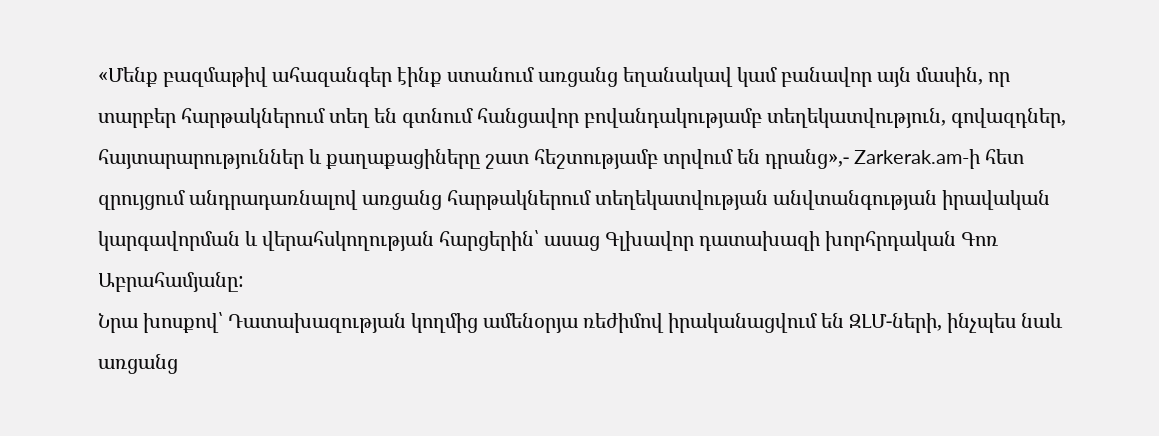«Մենք բազմաթիվ ահազանգեր էինք ստանում առցանց եղանակավ կամ բանավոր այն մասին, որ տարբեր հարթակներում տեղ են գտնում հանցավոր բովանդակությամբ տեղեկատվություն, գովազդներ, հայտարարություններ և քաղաքացիները շատ հեշտությամբ տրվում են դրանց»,- Zarkerak.am-ի հետ զրույցում անդրադառնալով առցանց հարթակներում տեղեկատվության անվտանգության իրավական կարգավորման և վերահսկողության հարցերին՝ ասաց Գլխավոր դատախազի խորհրդական Գոռ Աբրահամյանը:
Նրա խոսքով՝ Դատախազության կողմից ամենօրյա ռեժիմով իրականացվում են ԶԼՄ-ների, ինչպես նաև առցանց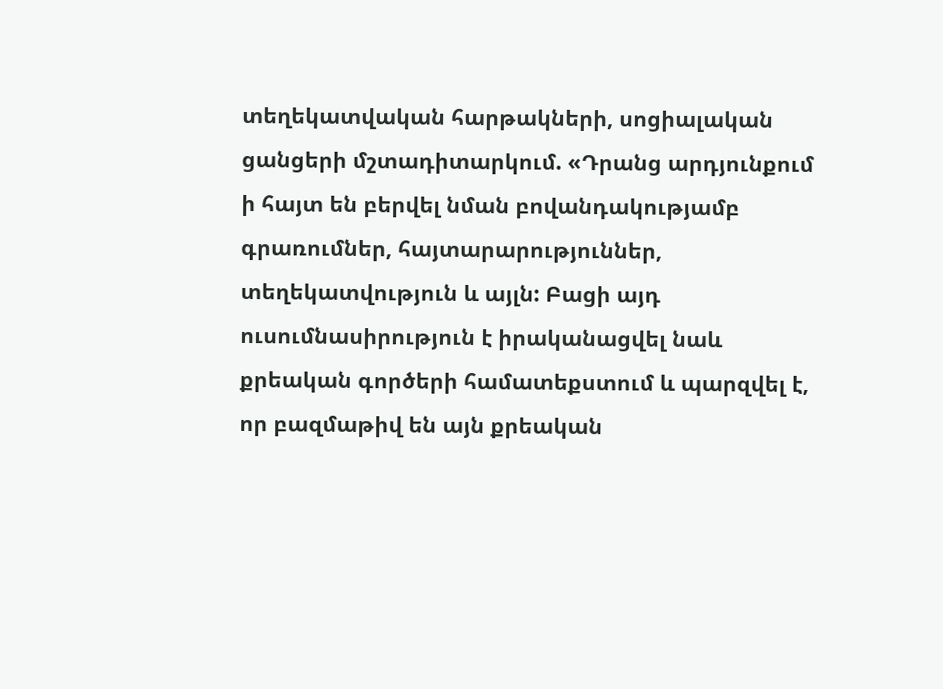տեղեկատվական հարթակների, սոցիալական ցանցերի մշտադիտարկում. «Դրանց արդյունքում ի հայտ են բերվել նման բովանդակությամբ գրառումներ, հայտարարություններ, տեղեկատվություն և այլն: Բացի այդ ուսումնասիրություն է իրականացվել նաև քրեական գործերի համատեքստում և պարզվել է, որ բազմաթիվ են այն քրեական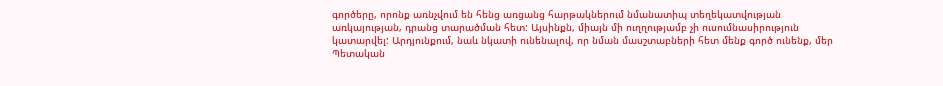գործերը, որոնք առնչվում են հենց առցանց հարթակներում նմանատիպ տեղեկատվության առկայության, դրանց տարածման հետ: Այսինքն, միայն մի ուղղությամբ չի ուսումնասիրություն կատարվել: Արդյունքում, նաև նկատի ունենալով, որ նման մասշտաբների հետ մենք գործ ունենք, մեր Պետական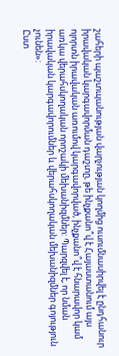շահերի պաշտպանության վարչության կողմից ուսումնասիրվել է ընդհանուր իրավական կարգավորման դաշտը, թե ինչքանո՞վ է Հայաստանում այս ոլորտն իրավական առումով կարգավորված, ինչքանո՞վ է հնարավոր կամ առկա վերահսկողական որոշակի մեխանիզմներ: Պարզվել է, որ նման իրավական կարգավորումներ և վերահսկողական մեխանիզմներ գոյություն չունեն»:
Ըստ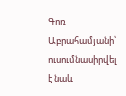Գոռ Աբրահամյանի՝ ուսումնասիրվել է նաև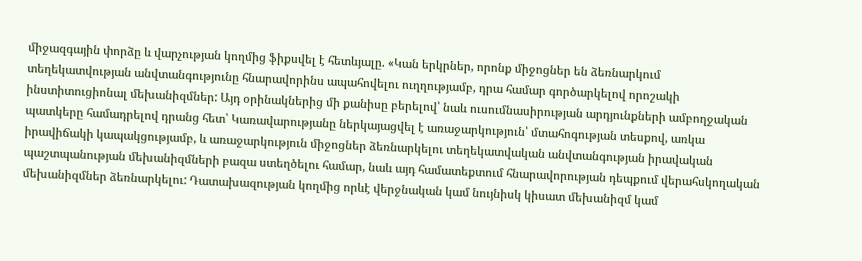միջազգային փորձը և վարչության կողմից ֆիքսվել է հետևյալը. «Կան երկրներ, որոնք միջոցներ են ձեռնարկում տեղեկատվության անվտանգությունը հնարավորինս ապահովելու ուղղությամբ, դրա համար գործարկելով որոշակի ինստիտուցիոնալ մեխանիզմներ: Այդ օրինակներից մի քանիսը բերելով՝ նաև ուսումնասիրության արդյունքների ամբողջական պատկերը համադրելով դրանց հետ՝ Կառավարությանը ներկայացվել է առաջարկություն՝ մտահոգության տեսքով, առկա իրավիճակի կապակցությամբ, և առաջարկություն միջոցներ ձեռնարկելու տեղեկատվական անվտանգության իրավական պաշտպանության մեխանիզմների բազա ստեղծելու համար, նաև այդ համատեքտում հնարավորության դեպքում վերահսկողական մեխանիզմներ ձեռնարկելու: Դատախազության կողմից որևէ վերջնական կամ նույնիսկ կիսատ մեխանիզմ կամ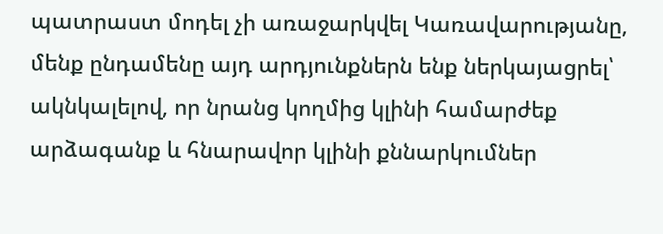պատրաստ մոդել չի առաջարկվել Կառավարությանը, մենք ընդամենը այդ արդյունքներն ենք ներկայացրել՝ ակնկալելով, որ նրանց կողմից կլինի համարժեք արձագանք և հնարավոր կլինի քննարկումներ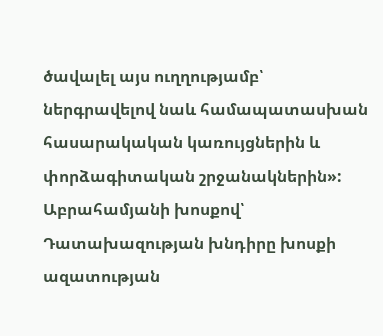ծավալել այս ուղղությամբ՝ ներգրավելով նաև համապատասխան հասարակական կառույցներին և փորձագիտական շրջանակներին»:
Աբրահամյանի խոսքով՝ Դատախազության խնդիրը խոսքի ազատության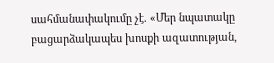սահմանափակումը չէ. «Մեր նպատակը բացարձակապես խոսքի ազատության,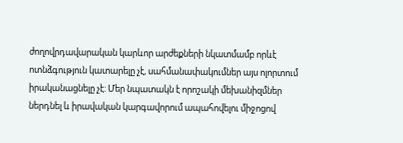ժողովրդավարական կարևոր արժեքների նկատմամբ որևէ ոտնձգություն կատարելը չէ, սահմանափակումներ այս ոլորտում իրականացնելը չէ: Մեր նպատակն է որոշակի մեխանիզմներ ներդնել և իրավական կարգավորում ապահովելու միջոցով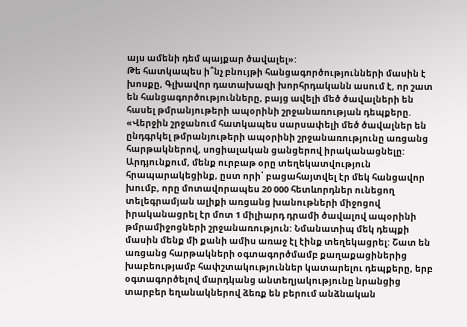այս ամենի դեմ պայքար ծավալել»:
Թե հատկապես ի՞նչ բնույթի հանցագործությունների մասին է խոսքը, Գլխավոր դատախազի խորհրդականն ասում է, որ շատ են հանցագործությունները, բայց ավելի մեծ ծավալների են հասել թմրանյութերի ապօրինի շրջանառության դեպքերը. «Վերջին շրջանում հատկապես սարսափելի մեծ ծավալներ են ընդգրկել թմրանյութերի ապօրինի շրջանառությունը առցանց հարթակներով, սոցիալական ցանցերով իրականացնելը: Արդյունքում, մենք ուրբաթ օրը տեղեկատվություն հրապարակեցինք, ըստ որի՝ բացահայտվել էր մեկ հանցավոր խումբ, որը մոտավորապես 20 000 հետևորդներ ունեցող տելեգրամյան ալիքի առցանց խանութների միջոցով իրականացրել էր մոտ 1 միլիարդ դրամի ծավալով ապօրինի թմրամիջոցների շրջանառություն: Նմանատիպ մեկ դեպքի մասին մենք մի քանի ամիս առաջ էլ էինք տեղեկացրել: Շատ են առցանց հարթակների օգտագործմամբ քաղաքացիներից խաբեությամբ հափշտակություններ կատարելու դեպքերը, երբ օգտագործելով մարդկանց անտեղյակությունը նրանցից տարբեր եղանակներով ձեռք են բերում անձնական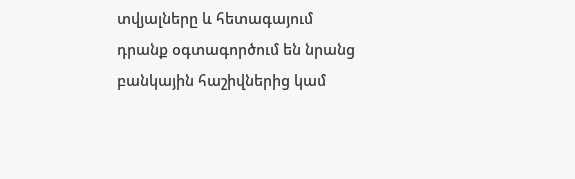տվյալները և հետագայում դրանք օգտագործում են նրանց բանկային հաշիվներից կամ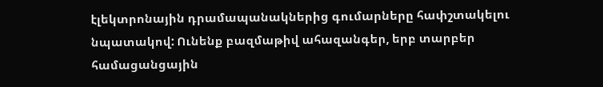էլեկտրոնային դրամապանակներից գումարները հափշտակելու նպատակով: Ունենք բազմաթիվ ահազանգեր, երբ տարբեր համացանցային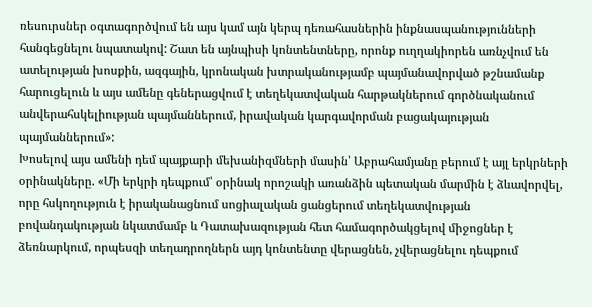ռեսուրսներ օգտագործվում են այս կամ այն կերպ դեռահասներին ինքնասպանությունների հանգեցնելու նպատակով: Շատ են այնպիսի կոնտենտները, որոնք ուղղակիորեն առնչվում են ատելության խոսքին, ազգային, կրոնական խտրականությամբ պայմանավորված թշնամանք հարուցելուն և այս ամենը գեներացվում է տեղեկատվական հարթակներում գործնականում անվերահսկելիության պայմաններում, իրավական կարգավորման բացակայության պայմաններում»:
Խոսելով այս ամենի դեմ պայքարի մեխանիզմների մասին՝ Աբրահամյանը բերում է այլ երկրների օրինակները. «Մի երկրի դեպքում՝ օրինակ որոշակի առանձին պետական մարմին է ձևավորվել, որը հսկողություն է իրականացնում սոցիալական ցանցերում տեղեկատվության բովանդակության նկատմամբ և Դատախազության հետ համագործակցելով միջոցներ է ձեռնարկում, որպեսզի տեղադրողներն այդ կոնտենտը վերացնեն, չվերացնելու դեպքում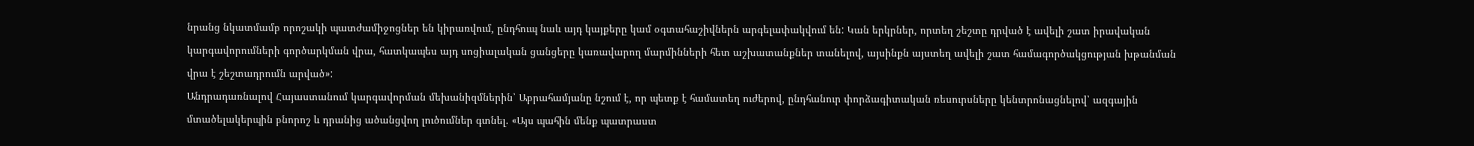նրանց նկատմամբ որոշակի պատժամիջոցներ են կիրառվում, ընդհուպ նաև այդ կայքերը կամ օգտահաշիվներն արգելափակվում են: Կան երկրներ, որտեղ շեշտը դրված է ավելի շատ իրավական կարգավորումների գործարկման վրա, հատկապես այդ սոցիալական ցանցերը կառավարող մարմինների հետ աշխատանքներ տանելով, այսինքն այստեղ ավելի շատ համագործակցության խթանման վրա է շեշտադրումն արված»:
Անդրադառնալով Հայաստանում կարգավորման մեխանիզմներին՝ Աբրահամյանը նշում է, որ պետք է համատեղ ուժերով, ընդհանուր փորձագիտական ռեսուրսները կենտրոնացնելով՝ ազգային մտածելակերպին բնորոշ և դրանից ածանցվող լուծումներ գտնել. «Այս պահին մենք պատրաստ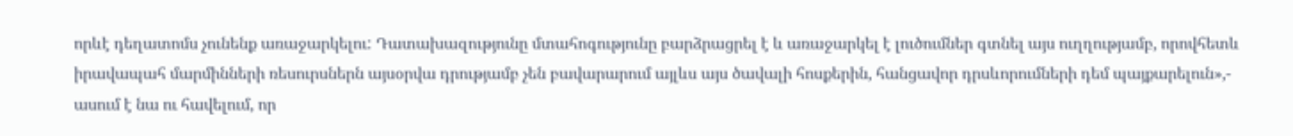որևէ դեղատոմս չունենք առաջարկելու: Դատախազությունը մտահոգությունը բարձրացրել է և առաջարկել է լուծումներ գտնել այս ուղղությամբ, որովհետև իրավապահ մարմինների ռեսուրսներն այսօրվա դրությամբ չեն բավարարում այլևս այս ծավալի հոսքերին, հանցավոր դրսևորումների դեմ պայքարելուն»,- ասում է նա ու հավելում, որ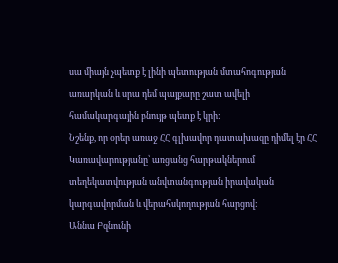սա միայն չպետք է լինի պետության մտահոգության առարկան և սրա դեմ պայքարը շատ ավելի համակարգային բնույթ պետք է կրի:
Նշենք, որ օրեր առաջ ՀՀ գլխավոր դատախազը դիմել էր ՀՀ Կառավարությանը՝ առցանց հարթակներում տեղեկատվության անվտանգության իրավական կարգավորման և վերահսկողության հարցով:
Աննա Բզնունի